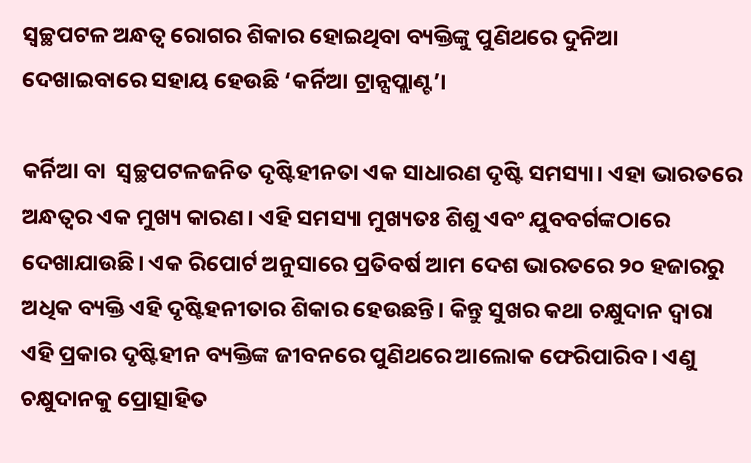ସ୍ଵଚ୍ଛପଟଳ ଅନ୍ଧତ୍ଵ ରୋଗର ଶିକାର ହୋଇଥିବା ବ୍ୟକ୍ତିଙ୍କୁ ପୁଣିଥରେ ଦୁନିଆ ଦେଖାଇବାରେ ସହାୟ ହେଉଛି ‘କର୍ନିଆ ଟ୍ରାନ୍ସପ୍ଲାଣ୍ଟ’।

କର୍ନିଆ ବା  ସ୍ୱଚ୍ଛପଟଳଜନିତ ଦୃଷ୍ଟିହୀନତା ଏକ ସାଧାରଣ ଦୃଷ୍ଟି ସମସ୍ୟା। ଏହା ଭାରତରେ ଅନ୍ଧତ୍ୱର ଏକ ମୁଖ୍ୟ କାରଣ। ଏହି ସମସ୍ୟା ମୁଖ୍ୟତଃ ଶିଶୁ ଏବଂ ଯୁବବର୍ଗଙ୍କଠାରେ ଦେଖାଯାଉଛି। ଏକ ରିପୋର୍ଟ ଅନୁସାରେ ପ୍ରତିବର୍ଷ ଆମ ଦେଶ ଭାରତରେ ୨୦ ହଜାରରୁ ଅଧିକ ବ୍ୟକ୍ତି ଏହି ଦୃଷ୍ଟିହନୀତାର ଶିକାର ହେଉଛନ୍ତି। କିନ୍ତୁ ସୁଖର କଥା ଚକ୍ଷୁଦାନ ଦ୍ୱାରା ଏହି ପ୍ରକାର ଦୃଷ୍ଟିହୀନ ବ୍ୟକ୍ତିଙ୍କ ଜୀବନରେ ପୁଣିଥରେ ଆଲୋକ ଫେରିପାରିବ। ଏଣୁ ଚକ୍ଷୁଦାନକୁ ପ୍ରୋତ୍ସାହିତ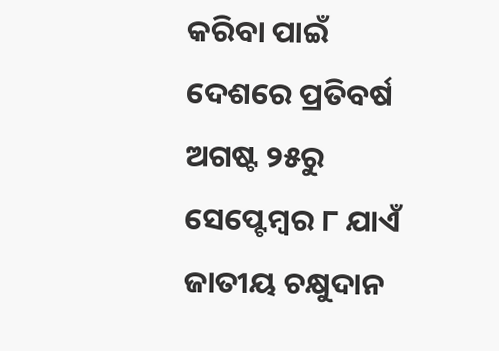କରିବା ପାଇଁ ଦେଶରେ ପ୍ରତିବର୍ଷ ଅଗଷ୍ଟ ୨୫ରୁ ସେପ୍ଟେମ୍ବର ୮ ଯାଏଁ ଜାତୀୟ ଚକ୍ଷୁଦାନ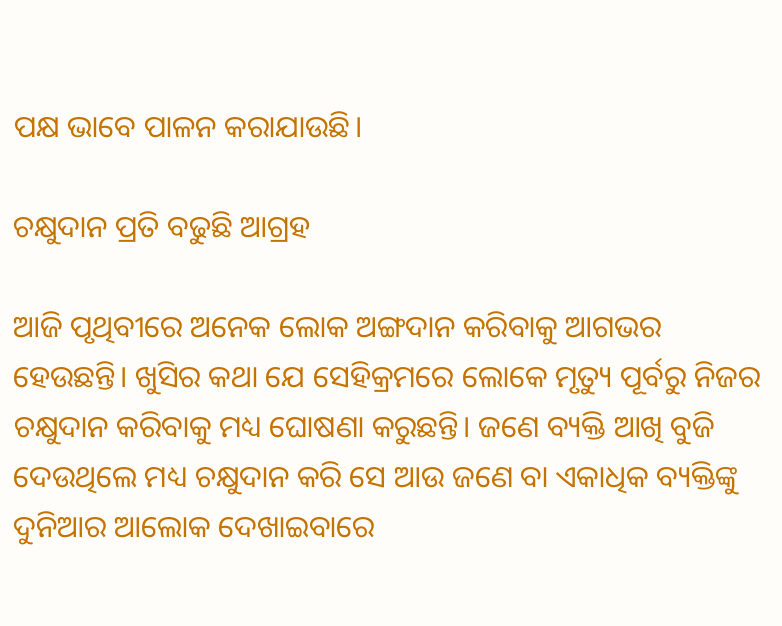ପକ୍ଷ ଭାବେ ପାଳନ କରାଯାଉଛି।

ଚକ୍ଷୁଦାନ ପ୍ରତି ବଢୁଛି ଆଗ୍ରହ

ଆଜି ପୃଥିବୀରେ ଅନେକ ଲୋକ ଅଙ୍ଗଦାନ କରିବାକୁ ଆଗଭର ହେଉଛନ୍ତି। ଖୁସିର କଥା ଯେ ସେହିକ୍ରମରେ ଲୋକେ ମୃତ୍ୟୁ ପୂର୍ବରୁ ନିଜର ଚକ୍ଷୁଦାନ କରିବାକୁ ମଧ୍ୟ ଘୋଷଣା କରୁଛନ୍ତି। ଜଣେ ବ୍ୟକ୍ତି ଆଖି ବୁଜି ଦେଉଥିଲେ ମଧ୍ୟ ଚକ୍ଷୁଦାନ କରି ସେ ଆଉ ଜଣେ ବା ଏକାଧିକ ବ୍ୟକ୍ତିଙ୍କୁ ଦୁନିଆର ଆଲୋକ ଦେଖାଇବାରେ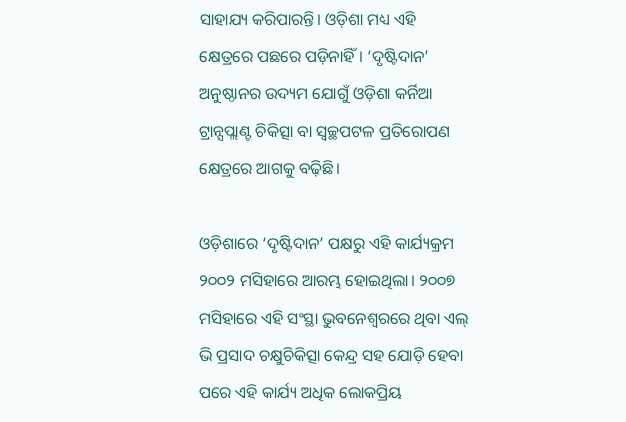ସାହାଯ୍ୟ କରିପାରନ୍ତି। ଓଡ଼ିଶା ମଧ୍ୟ ଏହି କ୍ଷେତ୍ରରେ ପଛରେ ପଡ଼ିନାହିଁ। ‘ଦୃଷ୍ଟିଦାନ’ ଅନୁଷ୍ଠାନର ଉଦ୍ୟମ ଯୋଗୁଁ ଓଡ଼ିଶା କର୍ନିଆ ଟ୍ରାନ୍ସପ୍ଲାଣ୍ଟ ଚିକିତ୍ସା ବା ସ୍ୱଚ୍ଛପଟଳ ପ୍ରତିରୋପଣ କ୍ଷେତ୍ରରେ ଆଗକୁ ବଢ଼ିଛି।

ଓଡ଼ିଶାରେ ‘ଦୃଷ୍ଟିଦାନ’ ପକ୍ଷରୁ ଏହି କାର୍ଯ୍ୟକ୍ରମ ୨୦୦୨ ମସିହାରେ ଆରମ୍ଭ ହୋ‍ଇଥିଲା। ୨୦୦୭ ମସିହାରେ ଏହି ସଂସ୍ଥା ଭୁବନେଶ୍ୱରରେ ଥିବା ଏଲ୍‌ ଭି ପ୍ରସାଦ ଚକ୍ଷୁଚିକିତ୍ସା କେନ୍ଦ୍ର ସହ ଯୋଡ଼ି ହେବା ପରେ ଏହି କାର୍ଯ୍ୟ ଅଧିକ ଲୋକପ୍ରିୟ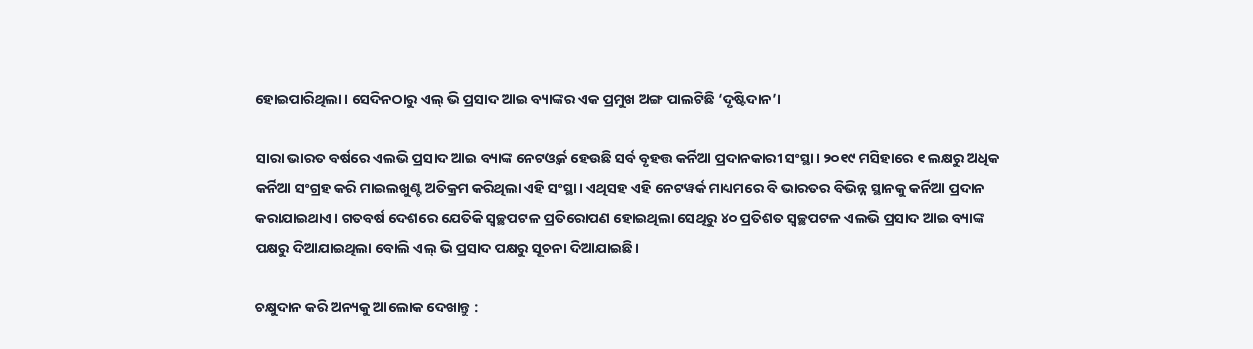ହୋ‍ଇପାରିଥିଲା। ସେଦିନଠାରୁ ଏଲ୍‌ ଭି ପ୍ରସାଦ ଆଇ ବ୍ୟାଙ୍କର ଏକ ପ୍ରମୁଖ ଅଙ୍ଗ ପାଲଟିଛି ‘ଦୃଷ୍ଟିଦାନ’।

ସାରା ଭାରତ ବର୍ଷରେ ଏଲଭି ପ୍ରସାଦ ଆଇ ବ୍ୟାଙ୍କ ନେଟଓ୍ୱର୍କ ହେଉଛି ସର୍ବ ବୃହତ୍ତ କର୍ନିଆ ପ୍ରଦାନକାରୀ ସଂସ୍ଥା। ୨୦୧୯ ମସିହାରେ ୧ ଲକ୍ଷରୁ ଅଧିକ କର୍ନିଆ ସଂଗ୍ରହ କରି ମାଇଲଖୁଣ୍ଟ ଅତିକ୍ରମ କରିଥିଲା ଏହି ସଂସ୍ଥା। ଏଥିସହ ଏହି ନେଟୱର୍କ ମାଧ୍ୟମରେ ବି ଭାରତର ବିଭିନ୍ନ ସ୍ଥାନକୁ କର୍ନିଆ ପ୍ରଦାନ କରାଯାଇଥାଏ। ଗତବର୍ଷ ଦେଶରେ ଯେତିକି ସ୍ୱଚ୍ଛପଟଳ ପ୍ରତିରୋପଣ ହୋଇଥିଲା ସେଥିରୁ ୪୦ ପ୍ରତିଶତ ସ୍ୱଚ୍ଛପଟଳ ଏଲଭି ପ୍ରସାଦ ଆଇ ବ୍ୟାଙ୍କ ପକ୍ଷରୁ ଦିଆଯାଇଥିଲା ବୋଲି ଏଲ୍‌ ଭି ପ୍ରସାଦ ପକ୍ଷରୁ ସୂଚନା ଦିଆଯାଇଛି।

ଚକ୍ଷୁଦାନ କରି ଅନ୍ୟକୁ ଆଲୋକ ଦେଖାନ୍ତୁ :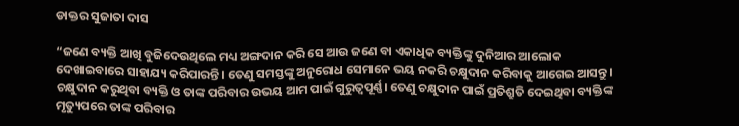ଡାକ୍ତର ସୁଜାତା ଦାସ

“ଜଣେ ବ୍ୟକ୍ତି ଆଖି ବୁଜିଦେଉଥିଲେ ମଧ୍ୟ ଅଙ୍ଗଦାନ କରି ସେ ଆଉ ଜଣେ ବା ଏକାଧିକ ବ୍ୟକ୍ତିଙ୍କୁ ଦୁନିଆର ଆଲୋକ ଦେଖାଇବାରେ ସାହାଯ୍ୟ କରିପାରନ୍ତି। ତେଣୁ ସମସ୍ତଙ୍କୁ ଅନୁରୋଧ ସେମାନେ ଭୟ ନକରି ଚକ୍ଷୁଦାନ କରିବାକୁ ଆଗେଇ ଆସନ୍ତୁ। ଚକ୍ଷୁଦାନ କରୁଥିବା ବ୍ୟକ୍ତି ଓ ତାଙ୍କ ପରିବାର ଉଭୟ ଆମ ପାଇଁ ଗୁରୁତ୍ଵପୂର୍ଣ୍ଣ। ତେଣୁ ଚକ୍ଷୁଦାନ ପାଇଁ ପ୍ରତିଶ୍ରୁତି ଦେଇଥିବା ବ୍ୟକ୍ତିଙ୍କ ମୃତ୍ୟୁପରେ ତାଙ୍କ ପରିବାର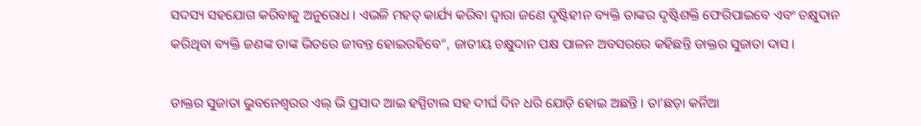ସଦସ୍ୟ ସହଯୋଗ କରିବାକୁ ଅନୁରୋଧ। ଏଭଳି ମହତ୍ କାର୍ଯ୍ୟ କରିବା ଦ୍ଵାରା ଜଣେ ଦୃଷ୍ଟିହୀନ ବ୍ୟକ୍ତି ତାଙ୍କର ଦୃଷ୍ଟିଶକ୍ତି ଫେରିପାଇବେ ଏବଂ ଚକ୍ଷୁଦାନ କରିଥିବା ବ୍ୟକ୍ତି ଜଣଙ୍କ ତାଙ୍କ ଭିତରେ ଜୀବନ୍ତ ହୋଇରହିବେ”, ଜାତୀୟ ଚକ୍ଷୁଦାନ ପକ୍ଷ ପାଳନ ଅବସରରେ କହିଛନ୍ତି ଡାକ୍ତର ସୁଜାତା ଦାସ।

ଡାକ୍ତର ସୁଜାତା ଭୁବନେଶ୍ୱରର ଏଲ୍‌ ଭି ପ୍ରସାଦ ଆଇ ହସ୍ପିଟାଲ ସହ ଦୀର୍ଘ ଦିନ ଧରି ଯୋଡ଼ି ହୋ‌ଇ ଅଛନ୍ତି। ତା’ଛଡ଼ା କର୍ନିଆ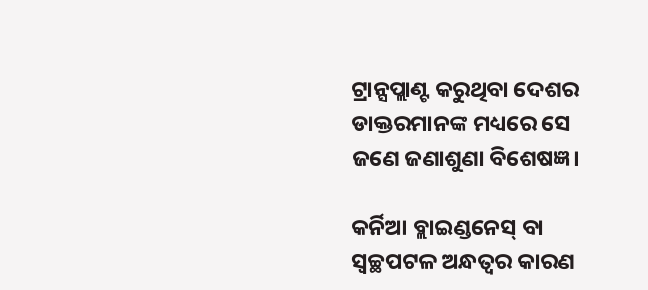ଟ୍ରାନ୍ସପ୍ଲାଣ୍ଟ କରୁଥିବା ଦେଶର ଡାକ୍ତରମାନଙ୍କ ମଧ୍ୟରେ ସେ ଜଣେ ଜଣାଶୁଣା ବିଶେଷଜ୍ଞ।

କର୍ନିଆ ବ୍ଲାଇଣ୍ଡନେସ୍‌ ବା ସ୍ୱଚ୍ଛପଟଳ ଅନ୍ଧତ୍ୱର କାରଣ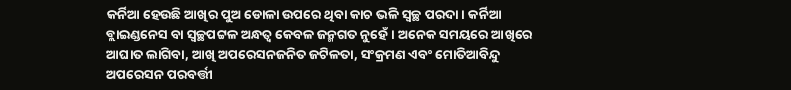କର୍ନିଆ ହେଉଛି ଆଖିର ପୁଅ ଡୋଳା ଉପରେ ଥିବା କାଚ ଭଳି ସ୍ୱଚ୍ଛ ପରଦା। କର୍ନିଆ ବ୍ଲାଇଣ୍ଡନେସ ବା ସ୍ୱଚ୍ଛପଟ୍ଟଳ ଅନ୍ଧତ୍ୱ କେବଳ ଜନ୍ମଗତ ନୁହେଁ। ଅନେକ ସମୟରେ ଆଖିରେ ଆଘାତ ଲାଗିବା, ଆଖି ଅପରେସନଜନିତ ଜଟିଳତା, ସଂକ୍ରମଣ ଏବଂ ମୋତିଆବିନ୍ଦୁ ଅପରେସନ ପରବର୍ତ୍ତୀ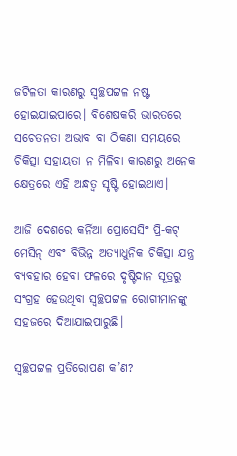ଜଟିଳତା କାରଣରୁ ସ୍ୱଚ୍ଛପଟ୍ଟଳ ନଷ୍ଟ ହୋ‌ଇଯାଇପାରେ। ବିଶେଷକରି ଭାରତରେ ସଚେତନତା ଅଭାବ ବା ଠିକଣା ସମୟରେ ଚିକିତ୍ସା ସହାୟତା ନ ମିଳିବା କାରଣରୁ ଅନେକ କ୍ଷେତ୍ରରେ ଏହି ଅନ୍ଧତ୍ୱ ସୃଷ୍ଟି ହୋ‌ଇଥାଏ।

ଆଜି ଦେଶରେ କର୍ନିଆ ପ୍ରୋସେସିଂ ପ୍ରି-କଟ୍‌ ମେସିନ୍‍ ଏବଂ ବିଭିନ୍ନ ଅତ୍ୟାଧୁନିକ ଚିକିତ୍ସା ଯନ୍ତ୍ର ବ୍ୟବହାର ହେବା ଫଳରେ ଦୃଷ୍ଟିଦାନ ସୂତ୍ରରୁ ସଂଗ୍ରହ ହେଉଥିବା ସ୍ୱଚ୍ଛପଟ୍ଟଳ ରୋଗୀମାନଙ୍କୁ ସହଜରେ ଦିଆଯାଇପାରୁଛି।

ସ୍ୱଚ୍ଛପଟ୍ଟଳ ପ୍ରତିରୋପଣ କ’ଣ?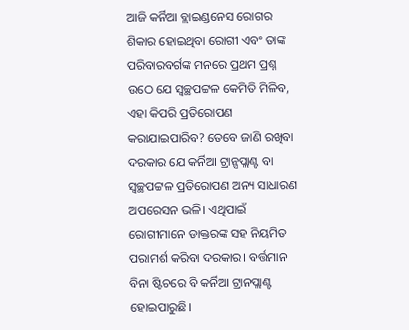ଆଜି କର୍ନିଆ ବ୍ଲାଇଣ୍ଡନେସ ରୋଗର ଶିକାର ହୋ‌ଇଥିବା ରୋଗୀ ଏବଂ ତାଙ୍କ ପରିବାରବର୍ଗଙ୍କ ମନରେ ପ୍ରଥମ ପ୍ରଶ୍ନ ଉଠେ ଯେ ସ୍ୱଚ୍ଛପଟ୍ଟଳ କେମିତି ମିଳିବ, ଏହା କିପରି ପ୍ରତିରୋପଣ କରାଯାଇପାରିବ? ତେବେ ଜାଣି ରଖିବା ଦରକାର ଯେ କର୍ନିଆ ଟ୍ରାନ୍ସପ୍ଲାଣ୍ଟ ବା ସ୍ୱଚ୍ଛପଟ୍ଟଳ ପ୍ରତିରୋପଣ ଅନ୍ୟ ସାଧାରଣ ଅପରେସନ ଭଳି। ଏଥିପାଇଁ ରୋଗୀମାନେ ଡାକ୍ତରଙ୍କ ସହ ନିୟମିତ ପରାମର୍ଶ କରିବା ଦରକାର। ବର୍ତ୍ତମାନ ବିନା ଷ୍ଟିଚରେ ବି କର୍ନିଆ ଟ୍ରାନପ୍ଲାଣ୍ଟ  ହୋଇପାରୁଛି।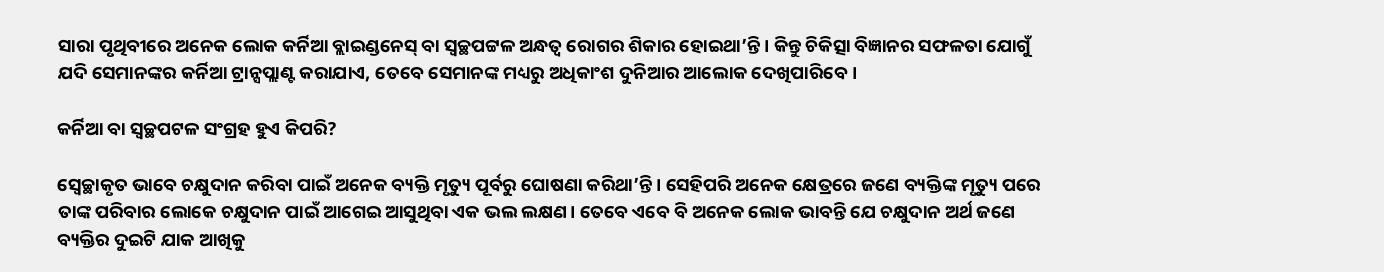ସାରା ପୃଥିବୀରେ ଅନେକ ଲୋକ କର୍ନିଆ ବ୍ଲାଇଣ୍ଡନେସ୍‍ ବା ସ୍ୱଚ୍ଛପଟ୍ଟଳ ଅନ୍ଧତ୍ୱ ରୋଗର ଶିକାର ହୋ‍ଇଥା’ନ୍ତି। କିନ୍ତୁ ଚିକିତ୍ସା ବିଜ୍ଞାନର ସଫଳତା ଯୋଗୁଁ ଯଦି ସେମାନଙ୍କର କର୍ନିଆ ଟ୍ରାନ୍ସପ୍ଲାଣ୍ଟ କରାଯାଏ, ତେବେ ସେମାନଙ୍କ ମଧ୍ୟରୁ ଅଧିକାଂଶ ଦୁନିଆର ଆଲୋକ ଦେଖିପାରିବେ।

କର୍ନିଆ ବା ସ୍ୱଚ୍ଛପଟଳ ସଂଗ୍ରହ ହୁଏ କିପରି?

ସ୍ୱେଚ୍ଛାକୃତ ଭାବେ ଚକ୍ଷୁଦାନ କରିବା ପାଇଁ ଅନେକ ବ୍ୟକ୍ତି ମୃତ୍ୟୁ ପୂର୍ବରୁ ଘୋଷଣା କରିଥା’ନ୍ତି। ସେହିପରି ଅନେକ କ୍ଷେତ୍ରରେ ଜଣେ ବ୍ୟକ୍ତିଙ୍କ ମୃତ୍ୟୁ ପରେ ତାଙ୍କ ପରିବାର ଲୋକେ ଚକ୍ଷୁଦାନ ପାଇଁ ଆଗେଇ ଆସୁଥିବା ଏକ ଭଲ ଲକ୍ଷଣ। ତେବେ ଏବେ ବି ଅନେକ ଲୋକ ଭାବନ୍ତି ଯେ ଚକ୍ଷୁଦାନ ଅର୍ଥ ଜଣେ ବ୍ୟକ୍ତିର ଦୁଇଟି ଯାକ ଆଖିକୁ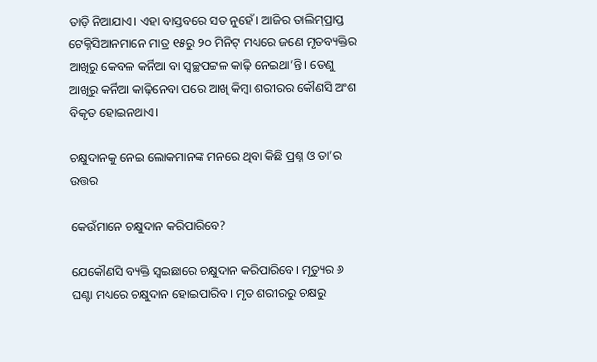ତାଡ଼ି ନିଆଯାଏ। ଏହା ବାସ୍ତବରେ ସତ ନୁହେଁ। ଆଜିର ତାଲିମ୍‌ପ୍ରାପ୍ତ ଟେକ୍ନିସିଆନମାନେ ମାତ୍ର ୧୫ରୁ ୨୦ ମିନିଟ୍‍ ମଧ୍ୟରେ ଜଣେ ମୃତବ୍ୟକ୍ତିର ଆଖିରୁ କେବଳ କର୍ନିଆ ବା ସ୍ୱଚ୍ଛପଟ୍ଟଳ କାଢ଼ି ନେଇଥା’ନ୍ତି। ତେଣୁ ଆଖିରୁ କର୍ନିଆ କାଢ଼ିନେବା ପରେ ଆଖି କିମ୍ବା ଶରୀରର କୌଣସି ଅଂଶ ବିକୃତ ହୋ‍ଇନଥାଏ।

ଚକ୍ଷୁଦାନକୁ ନେଇ ଲୋକମାନଙ୍କ ମନରେ ଥିବା କିଛି ପ୍ରଶ୍ନ ଓ ତା’ର ଉତ୍ତର

କେଉଁମାନେ ଚକ୍ଷୁଦାନ କରିପାରିବେ?

ଯେକୌଣସି ବ୍ୟକ୍ତି ସ୍ୱଇଛାରେ ଚକ୍ଷୁଦାନ କରିପାରିବେ। ମୃତ୍ୟୁର ୬ ଘଣ୍ଟା ମଧ୍ୟରେ ଚକ୍ଷୁଦାନ ହୋଇପାରିବ। ମୃତ ଶରୀରରୁ ଚକ୍ଷରୁ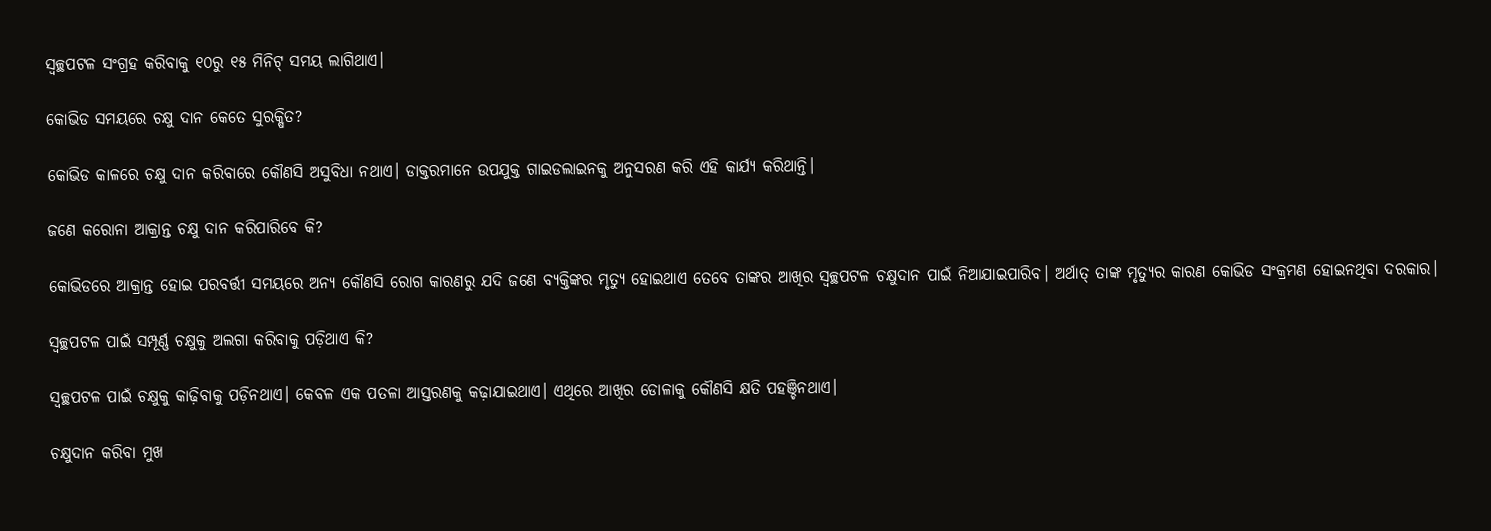ସ୍ୱଚ୍ଛପଟଳ ସଂଗ୍ରହ କରିବାକୁ ୧୦ରୁ ୧୫ ମିନିଟ୍‌ ସମୟ ଲାଗିଥାଏ।

କୋଭିଡ ସମୟରେ ଚକ୍ଷୁ ଦାନ କେତେ ସୁରକ୍ଷିତ?

କୋଭିଡ କାଳରେ ଚକ୍ଷୁ ଦାନ କରିବାରେ କୌଣସି ଅସୁବିଧା ନଥାଏ। ଡାକ୍ତରମାନେ ଉପଯୁକ୍ତ ଗାଇଡଲାଇନକୁ ଅନୁସରଣ କରି ଏହି କାର୍ଯ୍ୟ କରିଥାନ୍ତି।

ଜଣେ କରୋନା ଆକ୍ରାନ୍ତ ଚକ୍ଷୁ ଦାନ କରିପାରିବେ କି?

କୋଭିଡରେ ଆକ୍ରାନ୍ତ ହୋଇ ପରବର୍ତ୍ତୀ ସମୟରେ ଅନ୍ୟ କୌଣସି ରୋଗ କାରଣରୁ ଯଦି ଜଣେ ବ୍ୟକ୍ତିଙ୍କର ମୃତ୍ୟୁ ହୋଇଥାଏ ତେବେ ତାଙ୍କର ଆଖିର ସ୍ୱଚ୍ଛପଟଳ ଚକ୍ଷୁଦାନ ପାଇଁ ନିଆଯାଇପାରିବ। ଅର୍ଥାତ୍‌ ତାଙ୍କ ମୃତ୍ୟୁର କାରଣ କୋଭିଡ ସଂକ୍ରମଣ ହୋଇନଥିବା ଦରକାର।

ସ୍ଵଚ୍ଛପଟଳ ପାଇଁ ସମ୍ପୂର୍ଣ୍ଣ ଚକ୍ଷୁକୁ ଅଲଗା କରିବାକୁ ପଡ଼ିଥାଏ କି?

ସ୍ଵଚ୍ଛପଟଳ ପାଇଁ ଚକ୍ଷୁକୁ କାଢ଼ିବାକୁ ପଡ଼ିନଥାଏ। କେବଳ ଏକ ପତଳା ଆସ୍ତରଣକୁ କଢ଼ାଯାଇଥାଏ। ଏଥିରେ ଆଖିର ଡୋଳାକୁ କୌଣସି କ୍ଷତି ପହଞ୍ଚିନଥାଏ।

ଚକ୍ଷୁଦାନ କରିବା ମୁଖ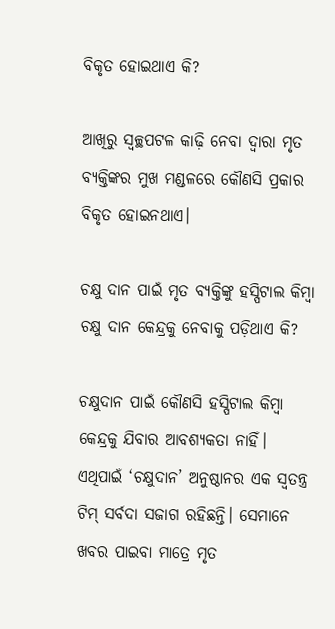ବିକୃତ ହୋଇଥାଏ କି?

ଆଖିରୁ ସ୍ୱଚ୍ଛପଟଳ କାଢ଼ି ନେବା ଦ୍ୱାରା ମୃତ ବ୍ୟକ୍ତିଙ୍କର ମୁଖ ମଣ୍ଡଳରେ କୌଣସି ପ୍ରକାର ବିକୃତ ହୋଇନଥାଏ।

ଚକ୍ଷୁ ଦାନ ପାଇଁ ମୃତ ବ୍ୟକ୍ତିଙ୍କୁ ହସ୍ପିଟାଲ କିମ୍ବା ଚକ୍ଷୁ ଦାନ କେନ୍ଦ୍ରକୁ ନେବାକୁ ପଡ଼ିଥାଏ କି?

ଚକ୍ଷୁଦାନ ପାଇଁ କୌଣସି ହସ୍ପିଟାଲ କିମ୍ବା କେନ୍ଦ୍ରକୁ ଯିବାର ଆବଶ୍ୟକତା ନାହିଁ। ଏଥିପାଇଁ ‘ଚକ୍ଷୁଦାନ’ ଅନୁଷ୍ଠାନର ଏକ ସ୍ଵତନ୍ତ୍ର ଟିମ୍ ସର୍ବଦା ସଜାଗ ରହିଛନ୍ତି। ସେମାନେ ଖବର ପାଇବା ମାତ୍ରେ ମୃତ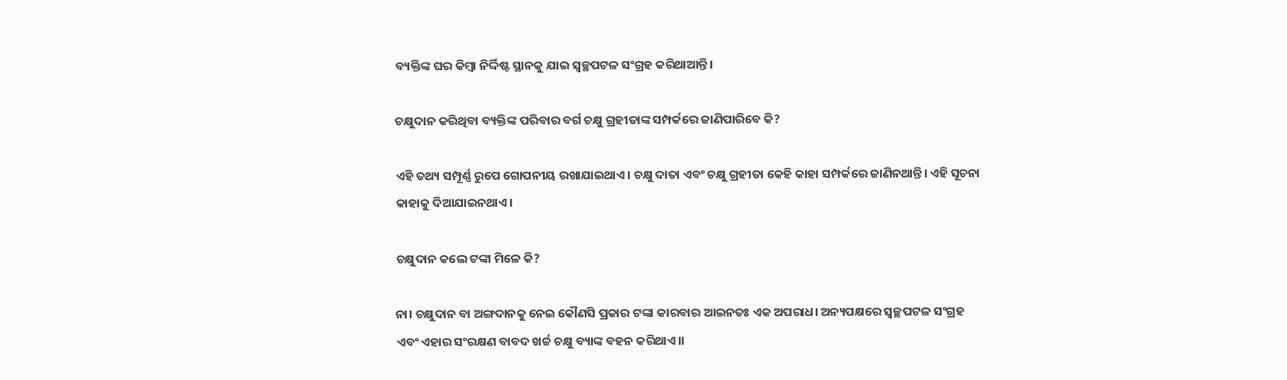ବ୍ୟକ୍ତିଙ୍କ ଘର କିମ୍ବା ନିର୍ଦ୍ଦିଷ୍ଟ ସ୍ଥାନକୁ ଯାଇ ସ୍ଵଚ୍ଛପଟଳ ସଂଗ୍ରହ କରିଥାଆନ୍ତି।

ଚକ୍ଷୁଦାନ କରିଥିବା ବ୍ୟକ୍ତିଙ୍କ ପରିବାର ବର୍ଗ ଚକ୍ଷୁ ଗ୍ରହୀତାଙ୍କ ସମ୍ପର୍କରେ ଜାଣିପାରିବେ କି?

ଏହି ତଥ୍ୟ ସମ୍ପୂର୍ଣ୍ଣ ରୁପେ ଗୋପନୀୟ ରଖାଯାଇଥାଏ। ଚକ୍ଷୁ ଦାତା ଏବଂ ଚକ୍ଷୁ ଗ୍ରହୀତା କେହି କାହା ସମ୍ପର୍କରେ ଜାଣିନଥାନ୍ତି। ଏହି ସୂଚନା କାହାକୁ ଦିଆଯାଇନଥାଏ।

ଚକ୍ଷୁଦାନ କଲେ ଟଙ୍କା ମିଳେ କି?

ନା। ଚକ୍ଷୁଦାନ ବା ଅଙ୍ଗଦାନକୁ ନେଇ କୌଣସି ପ୍ରକାର ଟଙ୍କା କାରବାର ଆଇନତଃ ଏକ ଅପରାଧ। ଅନ୍ୟପକ୍ଷରେ ସ୍ୱଚ୍ଛପଟଳ ସଂଗ୍ରହ ଏବଂ ଏହାର ସଂରକ୍ଷଣ ବାବଦ ଖର୍ଚ୍ଚ ଚକ୍ଷୁ ବ୍ୟାଙ୍କ ବହନ କରିଥାଏ।।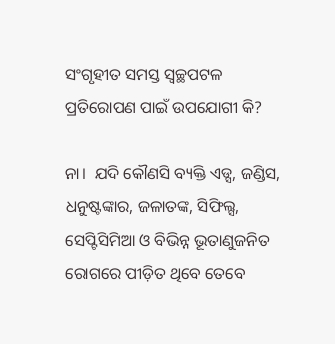ସଂଗୃହୀତ ସମସ୍ତ ସ୍ଵଚ୍ଛପଟଳ ପ୍ରତିରୋପଣ ପାଇଁ ଉପଯୋଗୀ କି?

ନା।  ଯଦି କୌଣସି ବ୍ୟକ୍ତି ଏଡ୍ସ, ଜଣ୍ଡିସ, ଧନୁଷ୍ଟଙ୍କାର, ଜଳାତଙ୍କ, ସିଫିଲ୍ସ, ସେପ୍ଟିସିମିଆ ଓ ବିଭିନ୍ନ ଭୂତାଣୁଜନିତ ରୋଗରେ ପୀଡ଼ିତ ଥିବେ ତେବେ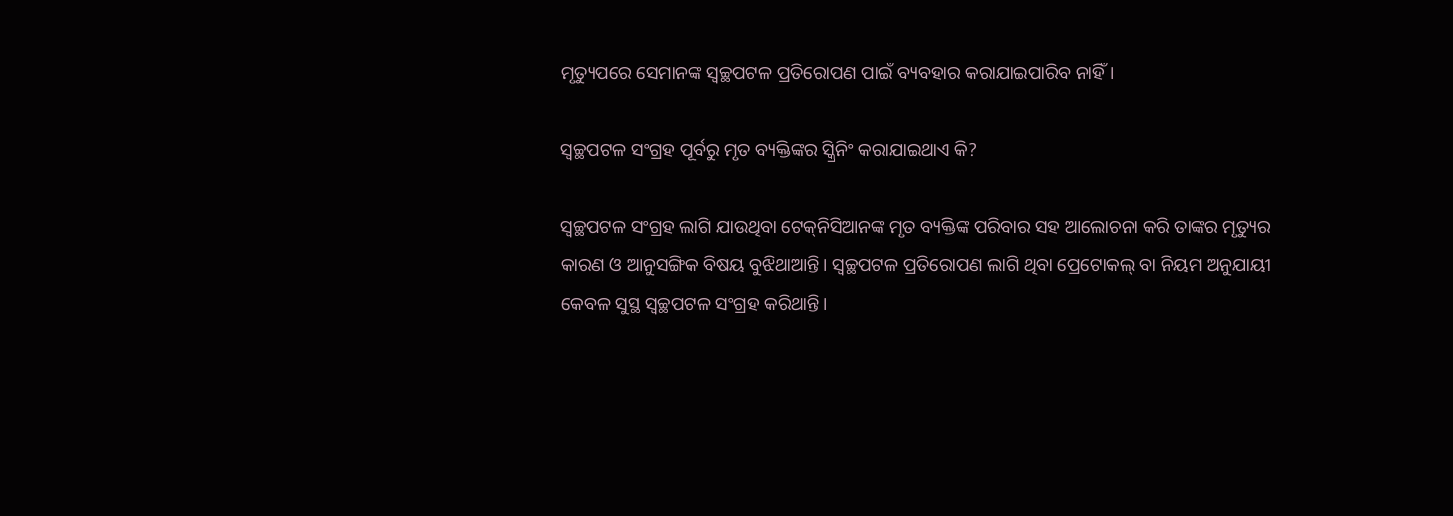ମୃତ୍ୟୁପରେ ସେମାନଙ୍କ ସ୍ଵଚ୍ଛପଟଳ ପ୍ରତିରୋପଣ ପାଇଁ ବ୍ୟବହାର କରାଯାଇପାରିବ ନାହିଁ।

ସ୍ୱଚ୍ଛପଟଳ ସଂଗ୍ରହ ପୂର୍ବରୁ ମୃତ ବ୍ୟକ୍ତିଙ୍କର ସ୍କ୍ରିନିଂ କରାଯାଇଥାଏ କି?

ସ୍ୱଚ୍ଛପଟଳ ସଂଗ୍ରହ ଲାଗି ଯାଉଥିବା ଟେକ୍‌ନିସିଆନଙ୍କ ମୃତ ବ୍ୟକ୍ତିଙ୍କ ପରିବାର ସହ ଆଲୋଚନା କରି ତାଙ୍କର ମୃତ୍ୟୁର କାରଣ ଓ ଆନୁସଙ୍ଗିକ ବିଷୟ ବୁଝିଥାଆନ୍ତି। ସ୍ୱଚ୍ଛପଟଳ ପ୍ରତିରୋପଣ ଲାଗି ଥିବା ପ୍ରେଟୋକଲ୍‌ ବା ନିୟମ ଅନୁଯାୟୀ କେବଳ ସୁସ୍ଥ ସ୍ୱଚ୍ଛପଟଳ ସଂଗ୍ରହ କରିଥାନ୍ତି।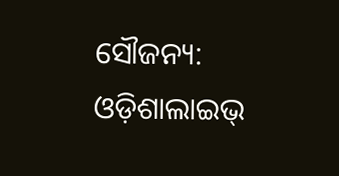ସୌଜନ୍ୟ: ଓଡ଼ିଶାଲାଇଭ୍‌